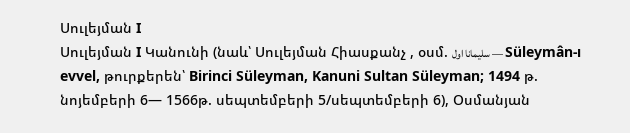Սուլեյման I
Սուլեյման I Կանունի (նաև՝ Սուլեյման Հիասքանչ , օսմ. سليمانا اول — Süleymân-ı evvel, թուրքերեն՝ Birinci Süleyman, Kanuni Sultan Süleyman; 1494 թ. նոյեմբերի 6— 1566թ. սեպտեմբերի 5/սեպտեմբերի 6), Օսմանյան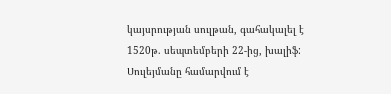կայսրության սուլթան, գահակալել է 1520թ. սեպտեմբերի 22-ից, խալիֆ: Սուլեյմանը համարվում է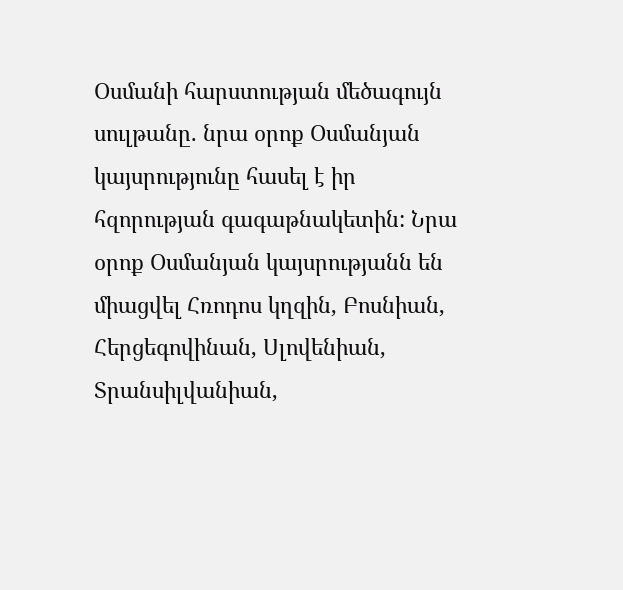Օսմանի հարստության մեծագույն սուլթանը. նրա օրոք Օսմանյան կայսրությունը հասել է իր հզորության գագաթնակետին: Նրա օրոք Օսմանյան կայսրությանն են միացվել Հռոդոս կղզին, Բոսնիան, Հերցեգովինան, Սլովենիան, Տրանսիլվանիան,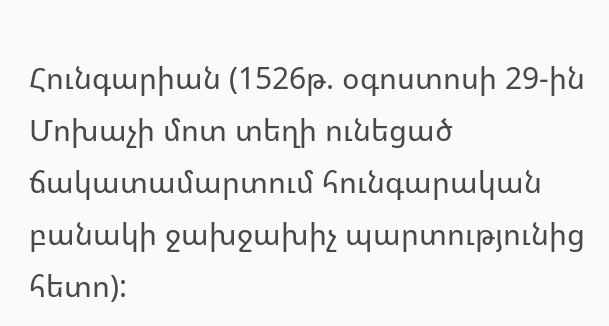Հունգարիան (1526թ. օգոստոսի 29-ին Մոխաչի մոտ տեղի ունեցած ճակատամարտում հունգարական բանակի ջախջախիչ պարտությունից հետո):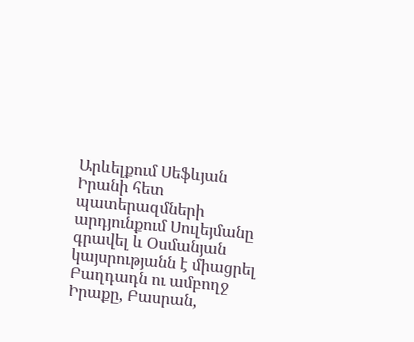Արևելքում Սեֆևյան Իրանի հետ պատերազմների արդյունքում Սուլեյմանը գրավել և Օսմանյան կայսրությանն է միացրել Բաղդադն ու ամբողջ Իրաքը, Բասրան,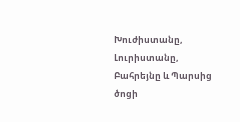Խուժիստանը, Լուրիստանը, Բահրեյնը և Պարսից ծոցի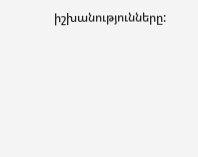իշխանությունները: